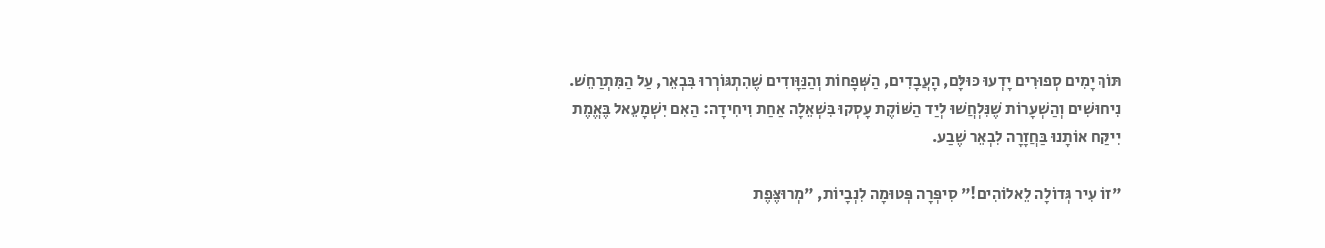תּוֹךְ יָמִים סְפוּרִים יָדְעוּ כּוּלָּם, הָעֲבָדִים, הַשְּׁפָחוֹת וְהַנַּוָּודִים שֶׁהִתְגּוֹרְרוּ בִּבְאֵר, עַל הַמִּתְרַחֵשׁ. נִיחוּשִׁים וְהַשְׁעָרוֹת שֶׁנִּלְחֲשׁוּ לְיַד הַשּׁוֹקֶת עָסְקוּ בִּשְׁאֵלָה אַחַת וִיחִידָה: הַאִם יִשְׁמָעֵאל בֶּאֱמֶת יִיקַּח אוֹתָנוּ בַּחֲזָרָה לִבְאֵר שֶׁבַע.

"זוֹ עִיר גְּדוֹלָה לֵאלוֹהִים!" סִיפְּרָה פְּטוּמָה לִנְבָיוֹת, "מְרוּצֶּפֶת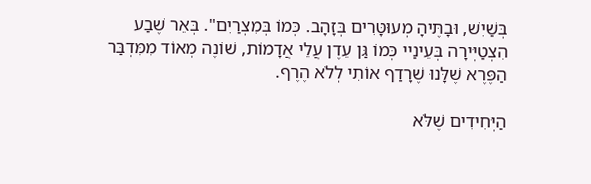בְּשַׁיִשׁ, וּבָתֶּיהָ מְעוּטָּרִים בְּזָהָב. כְּמוֹ בְּמִצְרַיִם". בְּאֵר שֶׁבַע הִצְטַיְּירָה בְּעֵינַיי כְּמוֹ גַּן עֵדֶן עֲלֵי אֲדָמוֹת, שׁוֹנֶה מְאוֹד מִמִּדְבַּר הַפֶּרֶא שֶׁלָּנוּ שֶׁרָדַף אוֹתִי לְלֹא הֶרֶף.

הַיְּחִידִים שֶׁלֹּא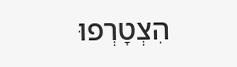הִצְטָרְפוּ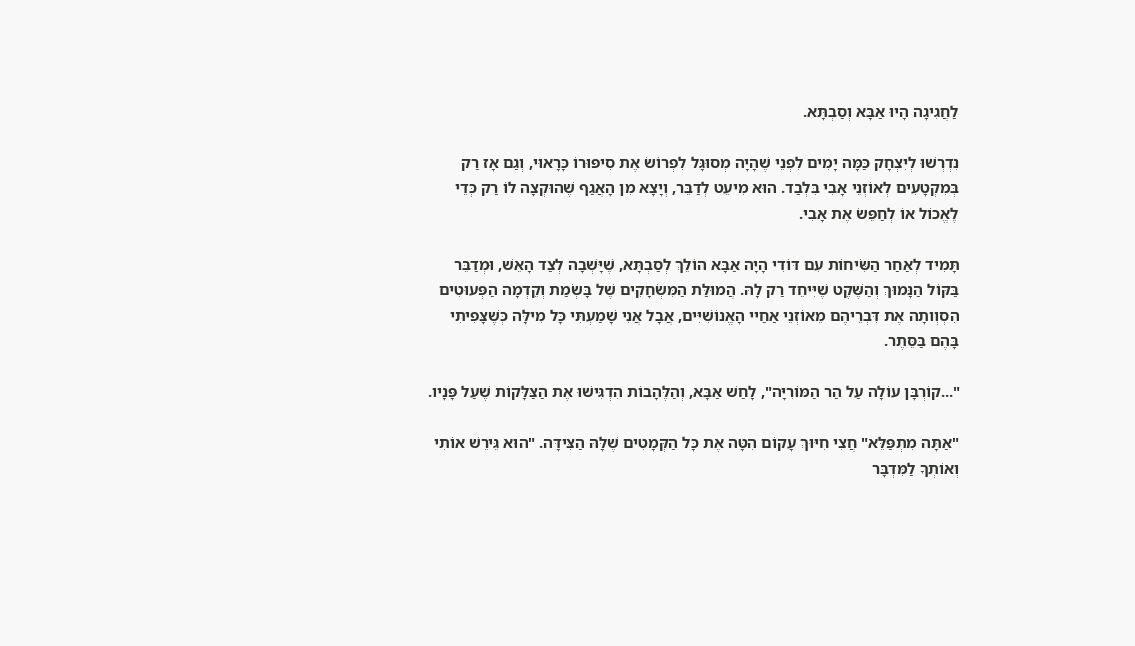לַחֲגִיגָה הָיוּ אַבָּא וְסַבְתָּא.

נִדְרְשׁוּ לְיִצְחָק כַּמָּה יָמִים לִפְנֵי שֶׁהָיָה מְסוּגָּל לִפְרוֹשׂ אֶת סִיפּוּרוֹ כָּרָאוּי, וְגַם אָז רַק בְּמִקְטָעִים לְאוֹזְנֵי אָבִי בִּלְבַד. הוּא מִיעֵט לְדַבֵּר, וְיָצָא מִן הָאֲגַף שֶׁהוּקְצָה לוֹ רַק כְּדֵי לֶאֱכוֹל אוֹ לְחַפֵּשׂ אֶת אָבִי.

תָּמִיד לְאַחַר הַשִּׂיחוֹת עִם דּוֹדִי הָיָה אַבָּא הוֹלֵךְ לְסַבְתָּא, שֶׁיָּשְׁבָה לְצַד הָאֵשׁ, וּמְדַבֵּר בַּקּוֹל הַנָּמוּךְ וְהַשֶּׁקֶט שֶׁיִּיחֵד רַק לָהּ. הֲמוּלַּת הַמִּשְׂחָקִים שֶׁל בָּשְׂמַת וְקֵדְמָה הַפְּעוּטִים הִסְוְותָה אֶת דִּבְרֵיהֶם מֵאוֹזְנֵי אַחַיי הָאֱנוֹשִׁיִּים, אֲבָל אֲנִי שָׁמַעְתִּי כָּל מִילָּה כְּשֶׁצָּפִיתִי בָּהֶם בַּסֵּתֶר.

"...קוֹרְבָּן עוֹלָה עַל הַר הַמּוֹרִיָּה", לָחַשׁ אַבָּא, וְהַלֶּהָבוֹת הִדְגִּישׁוּ אֶת הַצַּלָּקוֹת שֶׁעַל פָּנָיו.

"אַתָּה מִתְפַּלֵּא" חֲצִי חִיּוּךְ עָקוֹם הִטָּה אֶת כָּל הַקְּמָטִים שֶׁלָּהּ הַצִּידָּה. "הוּא גֵּירֵשׁ אוֹתִי וְאוֹתְךָ לַמִּדְבָּר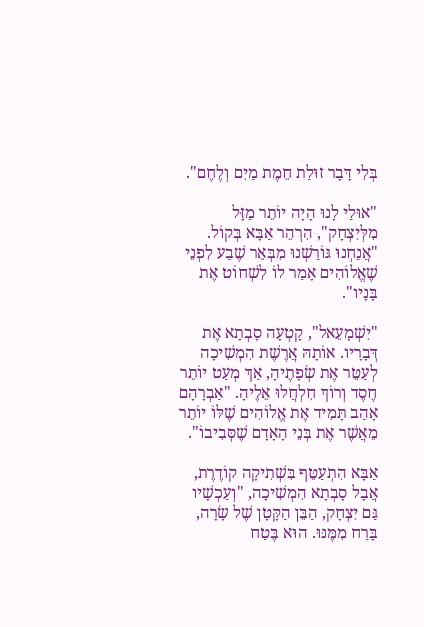בְּלִי דָּבָר זוּלַת חֵמֶת מַיִם וְלֶחֶם".

"אוּלַי לָנוּ הָיָה יוֹתֵר מַזָּל מִלְּיִצְחָק", הִרְהֵר אַבָּא בְּקוֹל. "אֲנַחְנוּ גּוֹרַשְׁנוּ מִבְּאֵר שֶׁבַע לִפְנֵי שֶׁאֱלוֹהִים אָמַר לוֹ לִשְׁחוֹט אֶת בָּנָיו".

"יִשְׁמָעֵאל", קָטְעָה סָבְתָא אֶת דְּבָרָיו. אוֹתָהּ אֲרֶשֶׁת הִמְשִׁיכָה לְעַטֵּר אֶת שְׂפָתֶיהָ, אַךְ מְעַט יוֹתֵר חֶסֶד וְרוֹךְ חִלְחֲלוּ אֵלֶיהָ. "אַבְרָהָם אָהַב תָּמִיד אֶת אֱלוֹהִים שֶׁלּוֹ יוֹתֵר מֵאֲשֶׁר אֶת בְּנֵי הָאָדָם שֶׁסְּבִיבוֹ".

אַבָּא הִתְעַטֵּף בִּשְׁתִיקָה קוֹדֶרֶת, אֲבָל סָבְתָא הִמְשִׁיכָה, "וְעַכְשָׁיו גַּם יִצְחָק, הַבֵּן הַקָּטָן שֶׁל שָׂרָה, בָּרַח מִמֶּנּוּ. הוּא בֶּטַח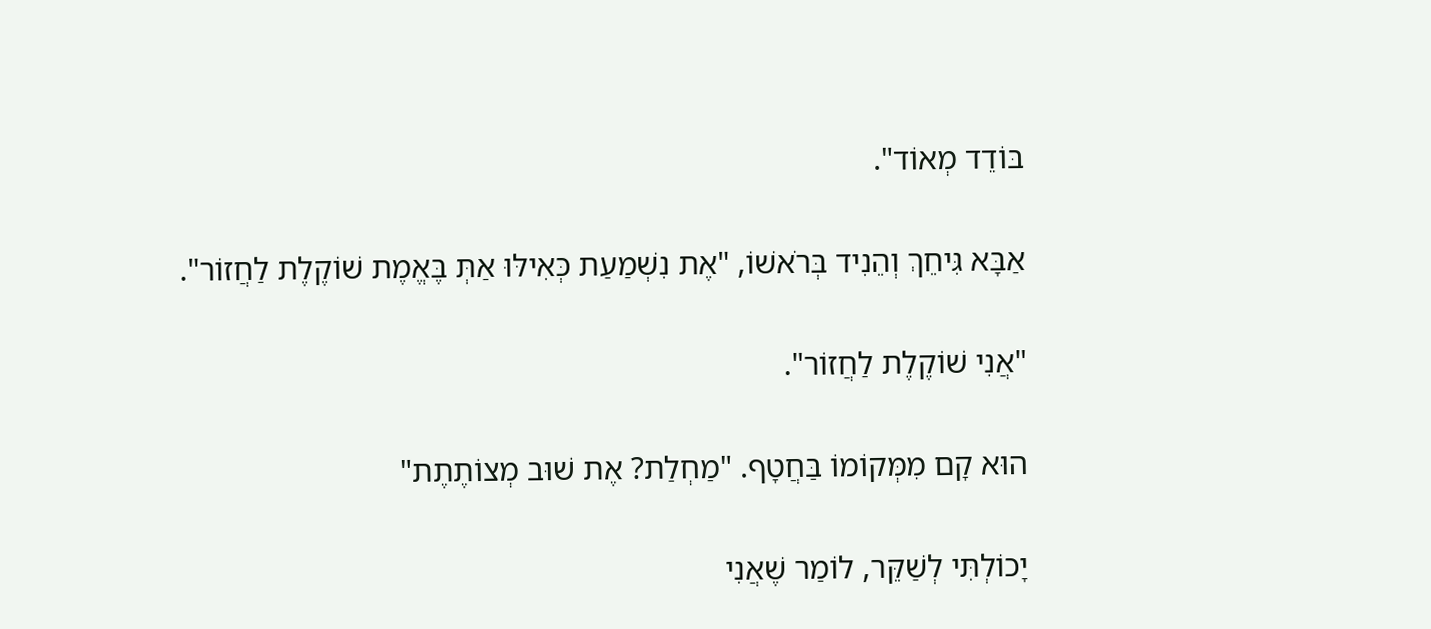בּוֹדֵד מְאוֹד".

אַבָּא גִּיחֵךְ וְהֵנִיד בְּרֹאשׁוֹ, "אֶת נִשְׁמַעַת כְּאִילּוּ אַתְּ בֶּאֱמֶת שׁוֹקֶלֶת לַחֲזוֹר".

"אֲנִי שׁוֹקֶלֶת לַחֲזוֹר".

הוּא קָם מִמְּקוֹמוֹ בַּחֲטָף. "מַחְלַת? אֶת שׁוּב מְצוֹתֶתֶת"

יָכוֹלְתִּי לְשַׁקֵּר, לוֹמַר שֶׁאֲנִי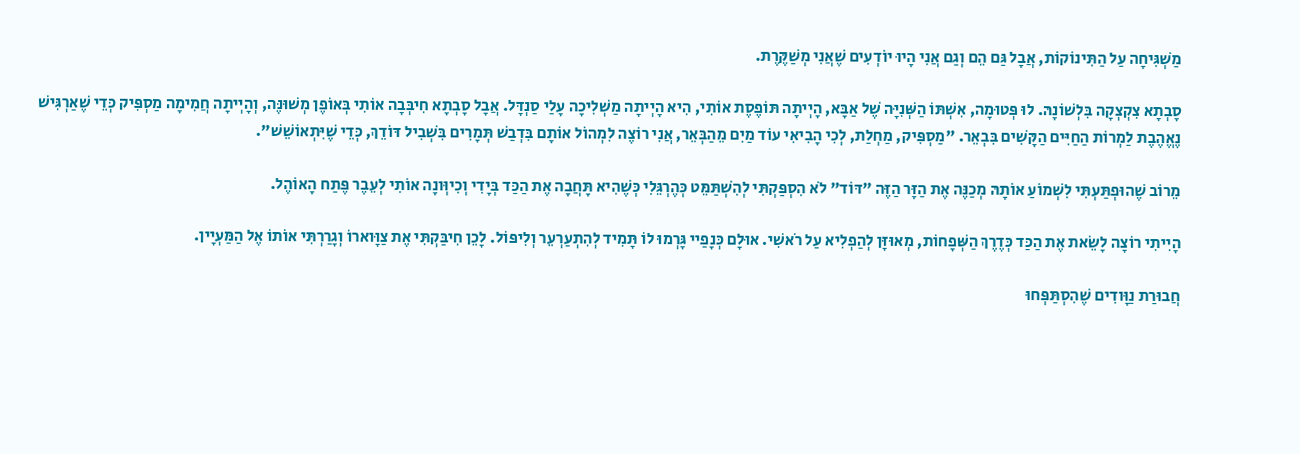מַשְׁגִּיחָה עַל הַתִּינוֹקוֹת, אֲבָל גַּם הֵם וְגַם אֲנִי הָיוּ יוֹדְעִים שֶׁאֲנִי מְשַׁקֶּרֶת.

סָבְתָא צִקְצְקָה בִּלְשׁוֹנָהּ. לוּ פְּטוּמָה, אִשְׁתּוֹ הַשְּׁנִיָּה שֶׁל אַבָּא, הָיְיתָה תּוֹפֶסֶת אוֹתִי, הִיא הָיְיתָה מַשְׁלִיכָה עָלַי סַנְדָּל. אֲבָל סָבְתָא חִיבְּבָה אוֹתִי בְּאוֹפֶן מְשׁוּנֶּה, וְהָיְיתָה חֲמִימָה מַסְפִּיק כְּדֵי שֶׁאַרְגִּישׁ נֶאֱהֶבֶת לַמְרוֹת הַחַיִּים הַקָּשִׁים בִּבְאֵר. "מַסְפִּיק, מַחְלַת, לְכִי הָבִיאִי עוֹד מַיִם מֵהַבְּאֵר, אֲנִי רוֹצֶה לִמְהוֹל אוֹתָם בִּדְבַשׁ תְּמָרִים בִּשְׁבִיל דּוֹדֵךְ, כְּדֵי שֶׁיִּתְאוֹשֵׁשׁ".

מֵרוֹב שֶׁהוּפְתַּעְתִּי לִשְׁמוֹעַ אוֹתָהּ מְכַנֶּה אֶת הַזָּר הַזֶּה "דּוֹד" לֹא הִסְפַּקְתִּי לְהִשְׁתַּמֵּט כְּהֶרְגֵּלִי כְּשֶׁהִיא תָּחֲבָה אֶת הַכַּד בְּיָדִי וְכִיוְּונָה אוֹתִי לְעֵבֶר פֶּתַח הָאוֹהֶל.

הָיִיתִי רוֹצָה לָשֵׂאת אֶת הַכַּד כְּדֶרֶךְ הַשְּׁפָחוֹת, מְאוּזָּן לְהַפְלִיא עַל רֹאשִׁי. אוּלָם כְּנָפַיי גָּרְמוּ לוֹ תָּמִיד לְהִתְעַרְעֵר וְלִיפּוֹל. לָכֵן חִיבַּקְתִּי אֶת צַוָּוארוֹ וְגָרַרְתִּי אוֹתוֹ אֶל הַמַּעְיָין.

חֲבוּרַת נַוָּודִים שֶׁהִסְתַּפְּחוּ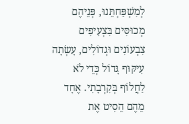לְמִשְׁפַּחְתֵּנוּ, פְּנֵיהֶם מְכוּסִּים בִּצְעִיפִים צִבְעוֹנִים וּגְדוֹלִים, עָשְׂתָה עִיקּוּף גָּדוֹל כְּדֵי לֹא לַחֲלוֹף בְּקִרְבָתִי. אֶחָד מֵהֶם הֵסִיט אֶת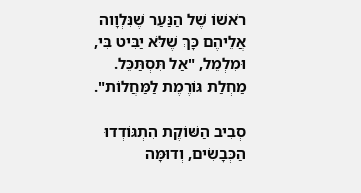רֹאשׁוֹ שֶׁל הַנַּעַר שֶׁנִּלְוָוה אֲלֵיהֶם כָּךְ שֶׁלֹּא יַבִּיט בִּי, וּמִלְמֵל, "אַל תִּסְתַּכֵּל. מַחְלַת גּוֹרֶמֶת לַמַּחֲלוֹת".

סְבִיב הַשּׁוֹקֶת הִתְגּוֹדְדוּ הַכְּבָשִׂים, וְדוּמָּה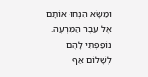וּמַשָּׂא הִנְחוּ אוֹתָם אֶל עֵבֶר הַמִּרְעֶה. נוֹפַפְתִּי לָהֶם לְשָׁלוֹם אַף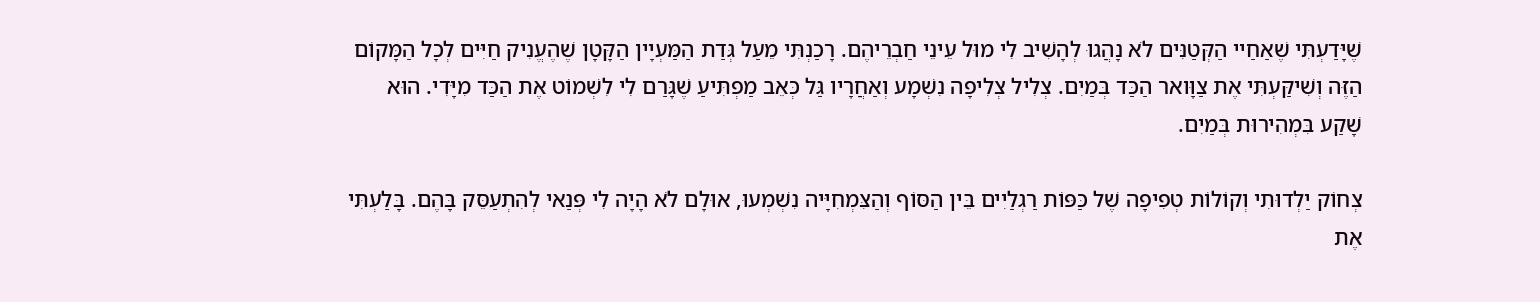שֶׁיָּדַעְתִּי שֶׁאַחַיי הַקְּטַנִּים לֹא נָהֲגוּ לְהָשִׁיב לִי מוּל עֵינֵי חַבְרֵיהֶם. רָכַנְתִּי מֵעַל גְּדַת הַמַּעְיָין הַקָּטָן שֶׁהֶעֱנִיק חַיִּים לְכָל הַמָּקוֹם הַזֶּה וְשִׁיקַּעְתִּי אֶת צַוָּואר הַכַּד בְּמַיִם. צְלִיל צְלִיפָה נִשְׁמָע וְאַחֲרָיו גַּל כְּאֵב מַפְתִּיעַ שֶׁגָּרַם לִי לִשְׁמוֹט אֶת הַכַּד מִיָּדִי. הוּא שָׁקַע בִּמְהִירוּת בְּמַיִם.

צְחוֹק יַלְדוּתִי וְקוֹלוֹת טְפִיפָה שֶׁל כַּפּוֹת רַגְלַיִים בֵּין הַסּוֹף וְהַצִּמְחִיָּיה נִשְׁמְעוּ, אוּלָם לֹא הָיָה לִי פְּנַאי לְהִתְעַסֵּק בָּהֶם. בָּלַעְתִּי אֶת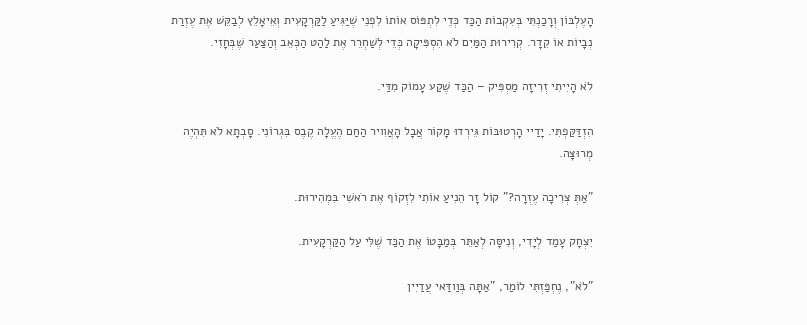הָעֶלְבּוֹן וְרָכַנְתִּי בְּעִקְבוֹת הַכַּד כְּדֵי לִתְפּוֹס אוֹתוֹ לִפְנֵי שֶׁיַּגִּיעַ לַקַּרְקָעִית וְאֵיאָלֵץ לְבַקֵּשׁ אֶת עֶזְרַת נְבָיוֹת אוֹ קֵדָר. קְרִירוּת הַמַּיִם לֹא הִסְפִּיקָה כְּדֵי לְשַׁחְרֵר אֶת לַהַט הַכְּאֵב וְהַצַּעַר שֶׁבְּחָזִי.

לֹא הָיִיתִי זְרִיזָה מַסְפִּיק – הַכַּד שֶׁקַע עָמוֹק מִדַּי.

הִזְדַּקַּפְתִּי. יָדַיי הָרְטוּבּוֹת גֵּירְדוּ מָקוֹר אֲבָל הָאֲוִויר הַחַם הֶעֱלָה קֶבֶס בִּגְרוֹנִי. סָבְתָא לֹא תִּהְיֶה מְרוּצָּה.

"אַתְּ צְרִיכָה עֶזְרָה?" קוֹל זָר הֵנִיעַ אוֹתִי לִזְקוֹף אֶת רֹאשִׁי בִּמְהִירוּת.

יִצְחָק עָמַד לְיָדִי, וְנִיסָּה לְאַתֵּר בְּמַבָּטוֹ אֶת הַכַּד שֶׁלִּי עַל הַקַּרְקָעִית.

"לֹא", נֶחְפַּזְתִּי לוֹמַר, "אַתָּה בְּוַודַּאי עֲדַיִין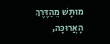מוּתָּשׁ מֵהַדֶּרֶךְ הָאֲרוּכָּה,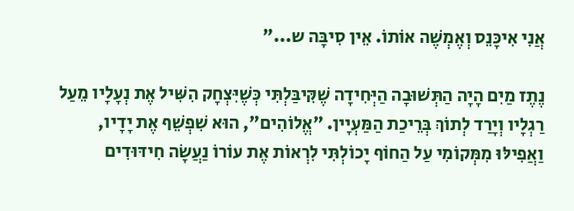אֲנִי אִיכָּנֵס וְאֶמְשֶׁה אוֹתוֹ. אֵין סִיבָּה ש..."

נֶתֶז מַיִם הָיָה הַתְּשׁוּבָה הַיְּחִידָה שֶׁקִּיבַּלְתִּי כְּשֶׁיִּצְחָק הִשִּׁיל אֶת נְעָלָיו מֵעַל רַגְלָיו וְיָרַד לְתוֹךְ בְּרֵיכַת הַמַּעְיָין. "אֱלוֹהִים", הוּא שִׁפְשֵׁף אֶת יָדָיו, וַאֲפִילּוּ מִמְּקוֹמִי עַל הַחוֹף יָכוֹלְתִּי לִרְאוֹת אֶת עוֹרוֹ נַעֲשָׂה חִידּוּדִים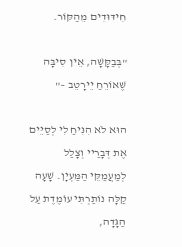חִידּוּדִים מֵהַקּוֹר.

"בְּבַקָּשָׁה, אֵין סִיבָּה שֶׁאוֹרֵחַ יֵירָטֵב –"

הוּא לֹא הִנִּיחַ לִי לְסַיֵּים אֶת דְּבָרַיי וְצָלַל לְמַעֲמַקֵּי הַמַּעְיָן. שָׁעָה קַלָּה נוֹתַרְתִּי עוֹמֶדֶת עַל הַגָּדָה,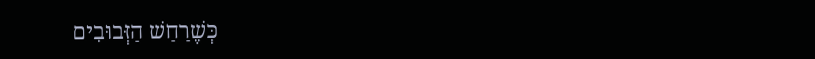כְּשֶׁרַחַשׁ הַזְּבוּבִים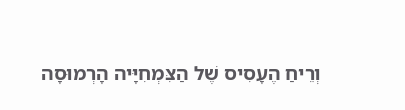וְרֵיחַ הֶעָסִיס שֶׁל הַצִּמְחִיָּיה הָרְמוּסָה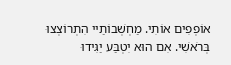אוֹפְפִים אוֹתִי. מַחְשְׁבוֹתַיי הִתְרוֹצְצוּ בְּרֹאשִׁי. אִם הוּא יִטְבַּע יַגִּידוּ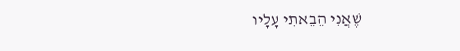שֶׁאֲנִי הֵבֵאתִי עָלָיו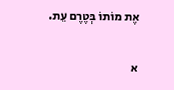אֶת מוֹתוֹ בְּטֶרֶם עֵת.

א